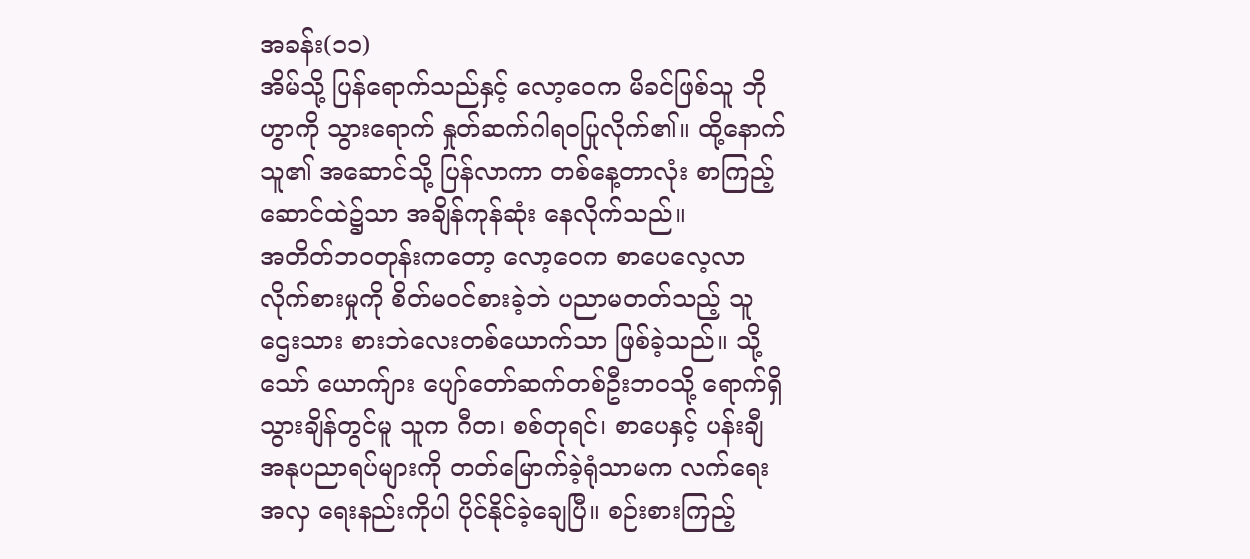အခန်း(၁၁)
အိမ်သို့ ပြန်ရောက်သည်နှင့် လော့ဝေက မိခင်ဖြစ်သူ ဘိုဟွာကို သွားရောက် နှုတ်ဆက်ဂါရဝပြုလိုက်၏။ ထို့နောက် သူ၏ အဆောင်သို့ ပြန်လာကာ တစ်နေ့တာလုံး စာကြည့်ဆောင်ထဲ၌သာ အချိန်ကုန်ဆုံး နေလိုက်သည်။
အတိတ်ဘဝတုန်းကတော့ လော့ဝေက စာပေလေ့လာလိုက်စားမှုကို စိတ်မဝင်စားခဲ့ဘဲ ပညာမတတ်သည့် သူဌေးသား စားဘဲလေးတစ်ယောက်သာ ဖြစ်ခဲ့သည်။ သို့သော် ယောက်ျား ပျော်တော်ဆက်တစ်ဦးဘဝသို့ ရောက်ရှိသွားချိန်တွင်မူ သူက ဂီတ၊ စစ်တုရင်၊ စာပေနှင့် ပန်းချီ အနုပညာရပ်များကို တတ်မြောက်ခဲ့ရုံသာမက လက်ရေးအလှ ရေးနည်းကိုပါ ပိုင်နိုင်ခဲ့ချေပြီ။ စဉ်းစားကြည့်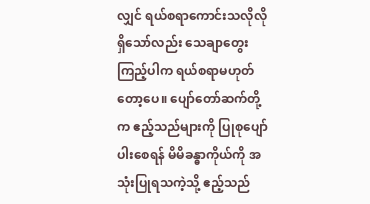လျှင် ရယ်စရာကောင်းသလိုလို ရှိသော်လည်း သေချာတွေးကြည့်ပါက ရယ်စရာမဟုတ်တော့ပေ။ ပျော်တော်ဆက်တို့က ဧည့်သည်များကို ပြုစုပျော်ပါးစေရန် မိမိခန္ဓာကိုယ်ကို အသုံးပြုရသကဲ့သို့ ဧည့်သည်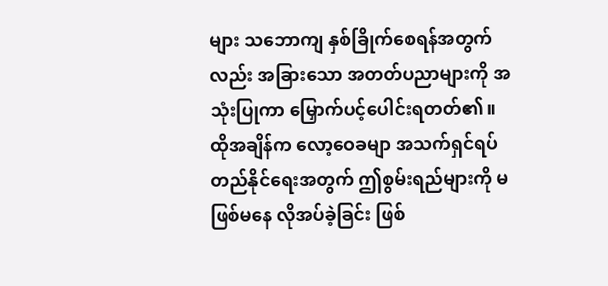များ သဘောကျ နှစ်ခြိုက်စေရန်အတွက်လည်း အခြားသော အတတ်ပညာများကို အသုံးပြုကာ မြှောက်ပင့်ပေါင်းရတတ်၏။ ထိုအချိန်က လော့ဝေခမျာ အသက်ရှင်ရပ်တည်နိုင်ရေးအတွက် ဤစွမ်းရည်များကို မဖြစ်မနေ လိုအပ်ခဲ့ခြင်း ဖြစ်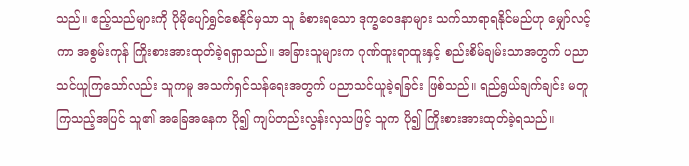သည်။ ဧည့်သည်များကို ပိုမိုပျော်ရွှင်စေနိုင်မှသာ သူ ခံစားရသော ဒုက္ခဝေဒနာများ သက်သာရာရနိုင်မည်ဟု မျှော်လင့်ကာ အစွမ်းကုန် ကြိုးစားအားထုတ်ခဲ့ရရှာသည်။ အခြားသူများက ဂုဏ်ထူးရာထူးနှင့် စည်းစိမ်ချမ်းသာအတွက် ပညာသင်ယူကြသော်လည်း သူကမူ အသက်ရှင်သန်ရေးအတွက် ပညာသင်ယူခဲ့ရခြင်း ဖြစ်သည်။ ရည်ရွယ်ချက်ချင်း မတူကြသည့်အပြင် သူ၏ အခြေအနေက ပို၍ ကျပ်တည်းလွန်းလှသဖြင့် သူက ပို၍ ကြိုးစားအားထုတ်ခဲ့ရသည်။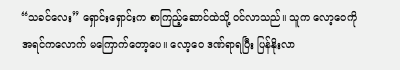“သခင်လေး” ရှောင်းရှောင်းက စာကြည့်ဆောင်ထဲသို့ ဝင်လာသည်။ သူက လော့ဝေကို အရင်ကလောက် မကြောက်တော့ပေ။ လော့ဝေ ဒဏ်ရာရပြီး ပြန်နိုးလာ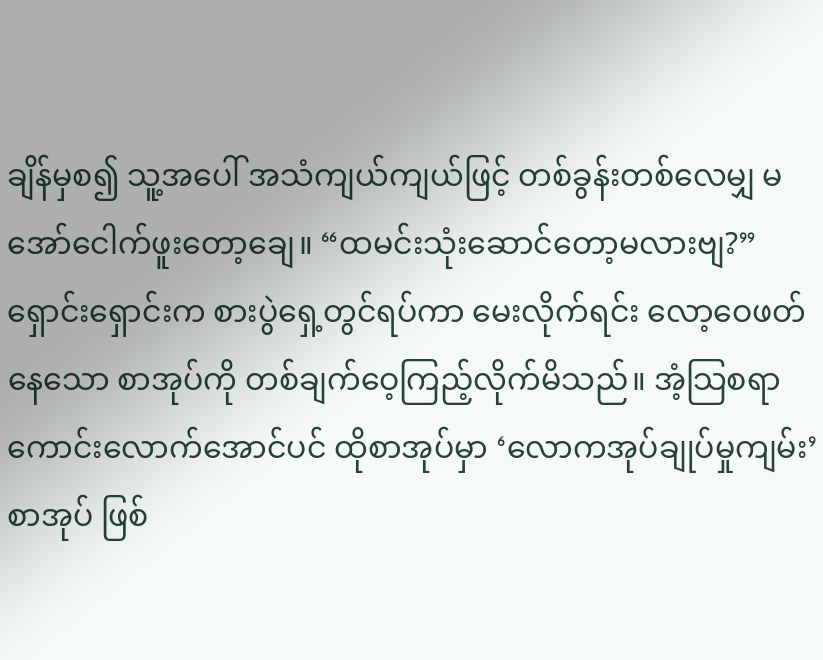ချိန်မှစ၍ သူ့အပေါ် အသံကျယ်ကျယ်ဖြင့် တစ်ခွန်းတစ်လေမျှ မအော်ငေါက်ဖူးတော့ချေ။ “ထမင်းသုံးဆောင်တော့မလားဗျ?” ရှောင်းရှောင်းက စားပွဲရှေ့တွင်ရပ်ကာ မေးလိုက်ရင်း လော့ဝေဖတ်နေသော စာအုပ်ကို တစ်ချက်ဝေ့ကြည့်လိုက်မိသည်။ အံ့သြစရာကောင်းလောက်အောင်ပင် ထိုစာအုပ်မှာ ‘လောကအုပ်ချုပ်မှုကျမ်း’ စာအုပ် ဖြစ်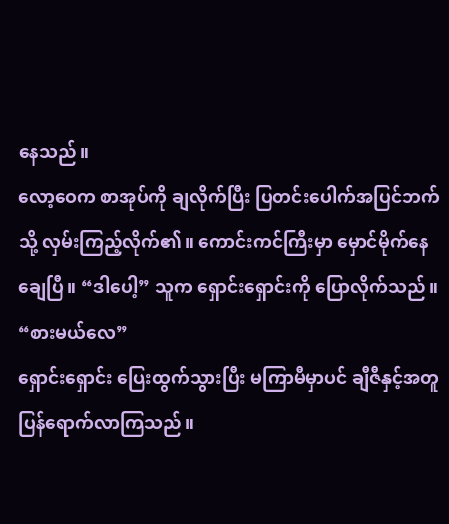နေသည်။
လော့ဝေက စာအုပ်ကို ချလိုက်ပြီး ပြတင်းပေါက်အပြင်ဘက်သို့ လှမ်းကြည့်လိုက်၏။ ကောင်းကင်ကြီးမှာ မှောင်မိုက်နေချေပြီ။ “ဒါပေါ့” သူက ရှောင်းရှောင်းကို ပြောလိုက်သည်။ “စားမယ်လေ”
ရှောင်းရှောင်း ပြေးထွက်သွားပြီး မကြာမီမှာပင် ချီဇီနှင့်အတူ ပြန်ရောက်လာကြသည်။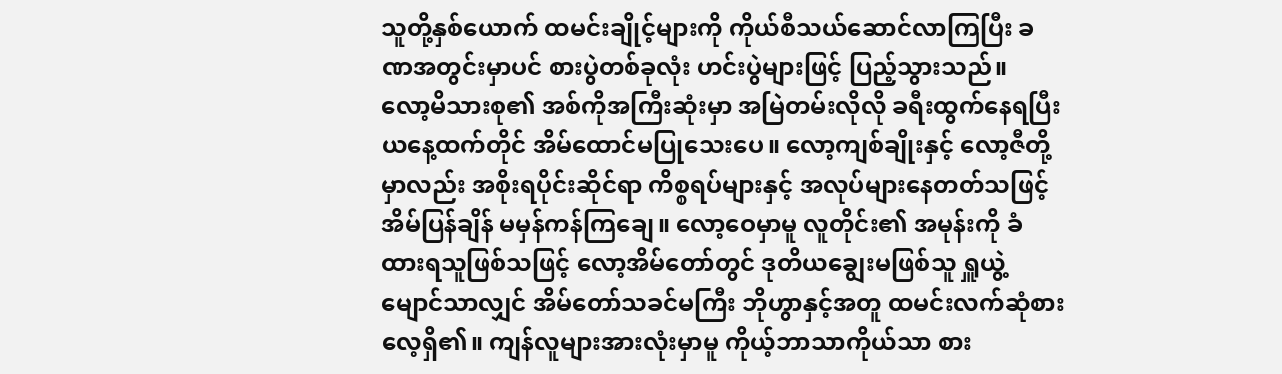သူတို့နှစ်ယောက် ထမင်းချိုင့်များကို ကိုယ်စီသယ်ဆောင်လာကြပြီး ခဏအတွင်းမှာပင် စားပွဲတစ်ခုလုံး ဟင်းပွဲများဖြင့် ပြည့်သွားသည်။
လော့မိသားစု၏ အစ်ကိုအကြီးဆုံးမှာ အမြဲတမ်းလိုလို ခရီးထွက်နေရပြီး ယနေ့ထက်တိုင် အိမ်ထောင်မပြုသေးပေ။ လော့ကျစ်ချိုးနှင့် လော့ဇီတို့မှာလည်း အစိုးရပိုင်းဆိုင်ရာ ကိစ္စရပ်များနှင့် အလုပ်များနေတတ်သဖြင့် အိမ်ပြန်ချိန် မမှန်ကန်ကြချေ။ လော့ဝေမှာမူ လူတိုင်း၏ အမုန်းကို ခံထားရသူဖြစ်သဖြင့် လော့အိမ်တော်တွင် ဒုတိယချွေးမဖြစ်သူ ရှူယွဲ့မျောင်သာလျှင် အိမ်တော်သခင်မကြီး ဘိုဟွာနှင့်အတူ ထမင်းလက်ဆုံစားလေ့ရှိ၏။ ကျန်လူများအားလုံးမှာမူ ကိုယ့်ဘာသာကိုယ်သာ စား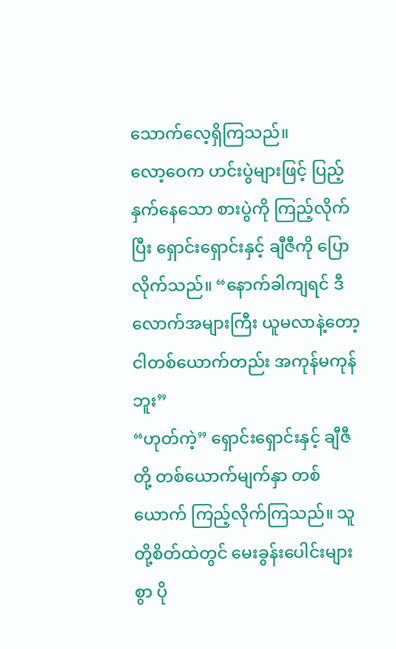သောက်လေ့ရှိကြသည်။
လော့ဝေက ဟင်းပွဲများဖြင့် ပြည့်နှက်နေသော စားပွဲကို ကြည့်လိုက်ပြီး ရှောင်းရှောင်းနှင့် ချီဇီကို ပြောလိုက်သည်။ “နောက်ခါကျရင် ဒီလောက်အများကြီး ယူမလာနဲ့တော့ ငါတစ်ယောက်တည်း အကုန်မကုန်ဘူး”
“ဟုတ်ကဲ့” ရှောင်းရှောင်းနှင့် ချီဇီတို့ တစ်ယောက်မျက်နှာ တစ်ယောက် ကြည့်လိုက်ကြသည်။ သူတို့စိတ်ထဲတွင် မေးခွန်းပေါင်းများစွာ ပို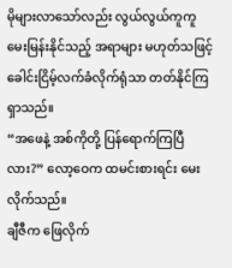မိုများလာသော်လည်း လွယ်လွယ်ကူကူ မေးမြန်းနိုင်သည့် အရာများ မဟုတ်သဖြင့် ခေါင်းငြိမ့်လက်ခံလိုက်ရုံသာ တတ်နိုင်ကြရှာသည်။
“အဖေနဲ့ အစ်ကိုတို့ ပြန်ရောက်ကြပြီလား?” လော့ဝေက ထမင်းစားရင်း မေးလိုက်သည်။
ချီဇီက ဖြေလိုက်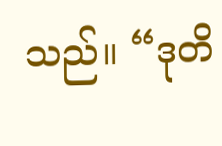သည်။ “ဒုတိ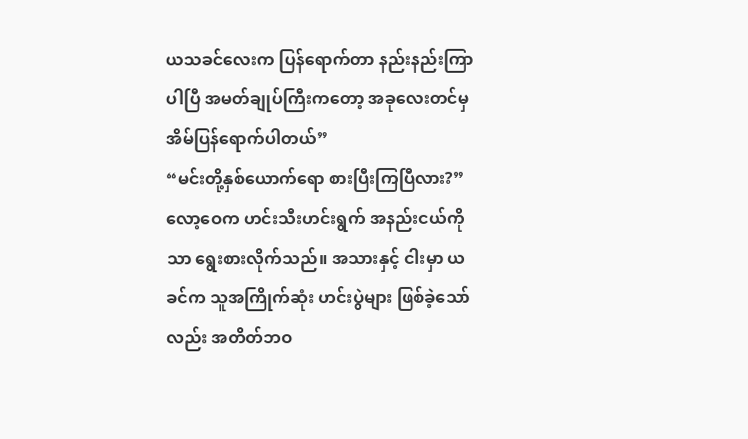ယသခင်လေးက ပြန်ရောက်တာ နည်းနည်းကြာပါပြီ အမတ်ချုပ်ကြီးကတော့ အခုလေးတင်မှ အိမ်ပြန်ရောက်ပါတယ်”
“မင်းတို့နှစ်ယောက်ရော စားပြီးကြပြီလား?” လော့ဝေက ဟင်းသီးဟင်းရွက် အနည်းငယ်ကိုသာ ရွေးစားလိုက်သည်။ အသားနှင့် ငါးမှာ ယခင်က သူအကြိုက်ဆုံး ဟင်းပွဲများ ဖြစ်ခဲ့သော်လည်း အတိတ်ဘဝ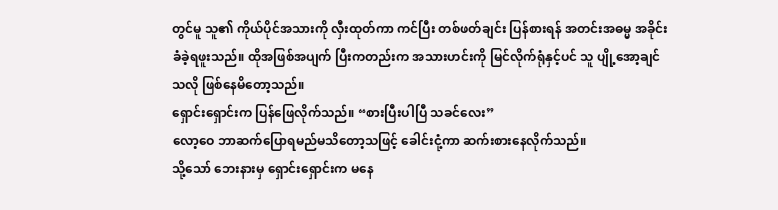တွင်မူ သူ၏ ကိုယ်ပိုင်အသားကို လှီးထုတ်ကာ ကင်ပြီး တစ်ဖတ်ချင်း ပြန်စားရန် အတင်းအဓမ္မ အခိုင်းခံခဲ့ရဖူးသည်။ ထိုအဖြစ်အပျက် ပြီးကတည်းက အသားဟင်းကို မြင်လိုက်ရုံနှင့်ပင် သူ ပျို့အော့ချင်သလို ဖြစ်နေမိတော့သည်။
ရှောင်းရှောင်းက ပြန်ဖြေလိုက်သည်။ “စားပြီးပါပြီ သခင်လေး”
လော့ဝေ ဘာဆက်ပြောရမည်မသိတော့သဖြင့် ခေါင်းငုံ့ကာ ဆက်းစားနေလိုက်သည်။
သို့သော် ဘေးနားမှ ရှောင်းရှောင်းက မနေ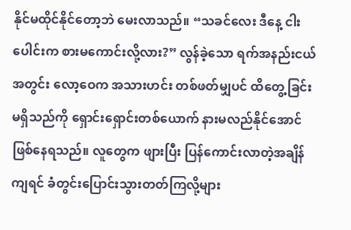နိုင်မထိုင်နိုင်တော့ဘဲ မေးလာသည်။ “သခင်လေး ဒီနေ့ ငါးပေါင်းက စားမကောင်းလို့လား?” လွန်ခဲ့သော ရက်အနည်းငယ်အတွင်း လော့ဝေက အသားဟင်း တစ်ဖတ်မျှပင် ထိတွေ့ခြင်းမရှိသည်ကို ရှောင်းရှောင်းတစ်ယောက် နားမလည်နိုင်အောင် ဖြစ်နေရသည်။ လူတွေက ဖျားပြီး ပြန်ကောင်းလာတဲ့အချိန်ကျရင် ခံတွင်းပြောင်းသွားတတ်ကြလို့များ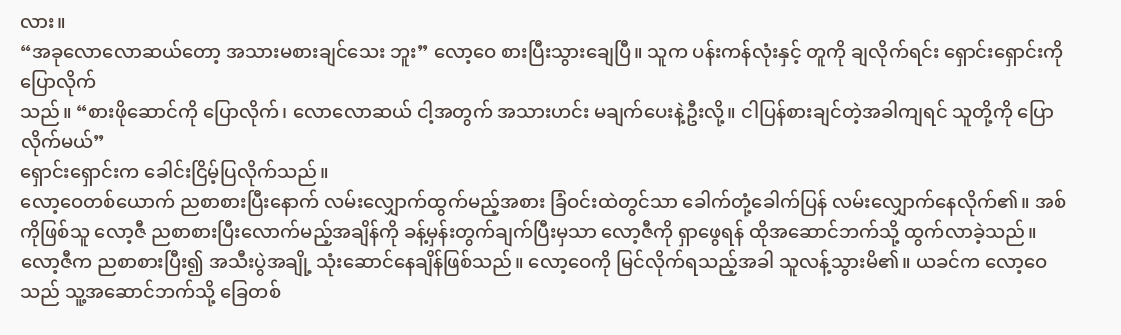လား။
“အခုလောလောဆယ်တော့ အသားမစားချင်သေး ဘူး” လော့ဝေ စားပြီးသွားချေပြီ။ သူက ပန်းကန်လုံးနှင့် တူကို ချလိုက်ရင်း ရှောင်းရှောင်းကို ပြောလိုက်
သည်။ “စားဖိုဆောင်ကို ပြောလိုက်၊ လောလောဆယ် ငါ့အတွက် အသားဟင်း မချက်ပေးနဲ့ဦးလို့။ ငါပြန်စားချင်တဲ့အခါကျရင် သူတို့ကို ပြောလိုက်မယ်”
ရှောင်းရှောင်းက ခေါင်းငြိမ့်ပြလိုက်သည်။
လော့ဝေတစ်ယောက် ညစာစားပြီးနောက် လမ်းလျှောက်ထွက်မည့်အစား ခြံဝင်းထဲတွင်သာ ခေါက်တုံ့ခေါက်ပြန် လမ်းလျှောက်နေလိုက်၏။ အစ်ကိုဖြစ်သူ လော့ဇီ ညစာစားပြီးလောက်မည့်အချိန်ကို ခန့်မှန်းတွက်ချက်ပြီးမှသာ လော့ဇီကို ရှာဖွေရန် ထိုအဆောင်ဘက်သို့ ထွက်လာခဲ့သည်။
လော့ဇီက ညစာစားပြီး၍ အသီးပွဲအချို့ သုံးဆောင်နေချိန်ဖြစ်သည်။ လော့ဝေကို မြင်လိုက်ရသည့်အခါ သူလန့်သွားမိ၏။ ယခင်က လော့ဝေသည် သူ့အဆောင်ဘက်သို့ ခြေတစ်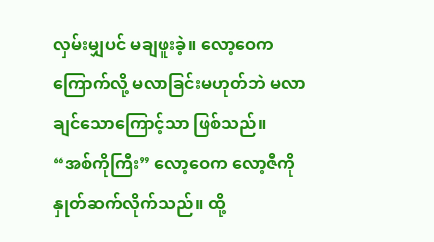လှမ်းမျှပင် မချဖူးခဲ့။ လော့ဝေက ကြောက်လို့ မလာခြင်းမဟုတ်ဘဲ မလာချင်သောကြောင့်သာ ဖြစ်သည်။
“အစ်ကိုကြီး” လော့ဝေက လော့ဇီကို နှုတ်ဆက်လိုက်သည်။ ထို့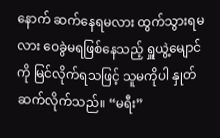နောက် ဆက်နေရမလား ထွက်သွားရမလား ဝေခွဲမရဖြစ်နေသည့် ရှူယွဲ့မျောင်ကို မြင်လိုက်ရသဖြင့် သူမကိုပါ နှုတ်ဆက်လိုက်သည်။ “မရီး”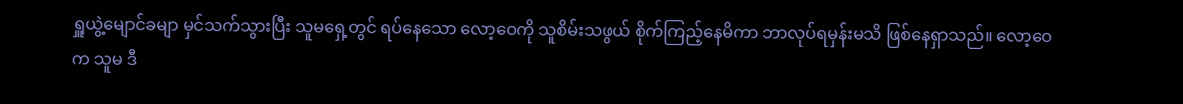ရှူယွဲ့မျောင်ခမျာ မှင်သက်သွားပြီး သူမရှေ့တွင် ရပ်နေသော လော့ဝေကို သူစိမ်းသဖွယ် စိုက်ကြည့်နေမိကာ ဘာလုပ်ရမှန်းမသိ ဖြစ်နေရှာသည်။ လော့ဝေက သူမ ဒီ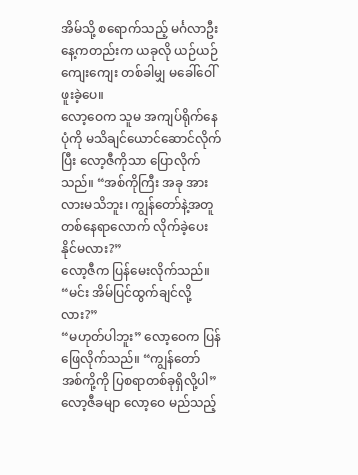အိမ်သို့ စရောက်သည့် မင်္ဂလာဦးနေ့ကတည်းက ယခုလို ယဉ်ယဉ်ကျေးကျေး တစ်ခါမျှ မခေါ်ဝေါ်ဖူးခဲ့ပေ။
လော့ဝေက သူမ အကျပ်ရိုက်နေပုံကို မသိချင်ယောင်ဆောင်လိုက်ပြီး လော့ဇီကိုသာ ပြောလိုက်သည်။ “အစ်ကိုကြီး အခု အားလားမသိဘူး၊ ကျွန်တော်နဲ့အတူ တစ်နေရာလောက် လိုက်ခဲ့ပေးနိုင်မလား?”
လော့ဇီက ပြန်မေးလိုက်သည်။ “မင်း အိမ်ပြင်ထွက်ချင်လို့လား?”
“မဟုတ်ပါဘူး” လော့ဝေက ပြန်ဖြေလိုက်သည်။ “ကျွန်တော် အစ်ကို့ကို ပြစရာတစ်ခုရှိလို့ပါ”
လော့ဇီခမျာ လော့ဝေ မည်သည့်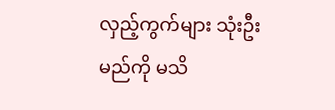လှည့်ကွက်များ သုံးဦးမည်ကို မသိ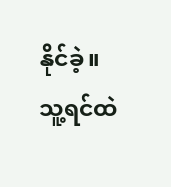နိုင်ခဲ့။ သူ့ရင်ထဲ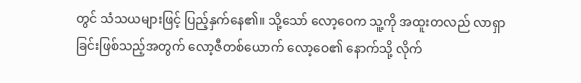တွင် သံသယများဖြင့် ပြည့်နှက်နေ၏။ သို့သော် လော့ဝေက သူ့ကို အထူးတလည် လာရှာခြင်းဖြစ်သည့်အတွက် လော့ဇီတစ်ယောက် လော့ဝေ၏ နောက်သို့ လိုက်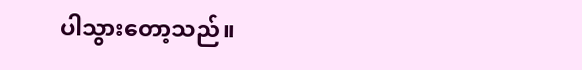ပါသွားတော့သည်။